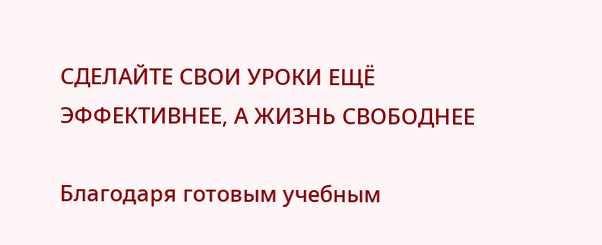СДЕЛАЙТЕ СВОИ УРОКИ ЕЩЁ ЭФФЕКТИВНЕЕ, А ЖИЗНЬ СВОБОДНЕЕ

Благодаря готовым учебным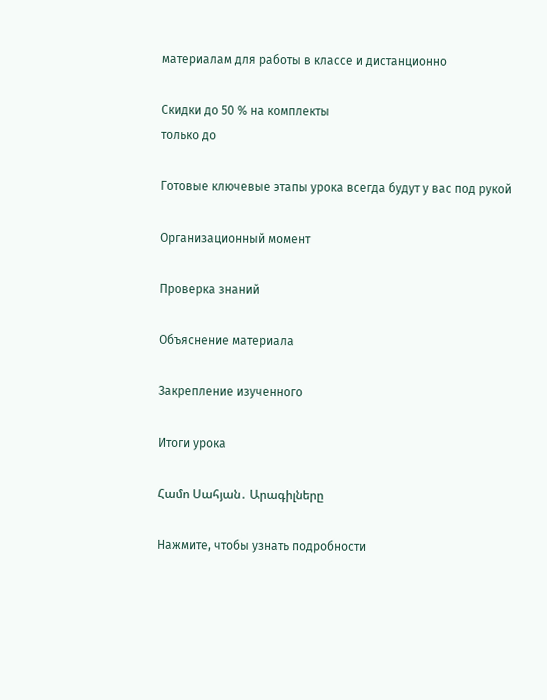материалам для работы в классе и дистанционно

Скидки до 50 % на комплекты
только до

Готовые ключевые этапы урока всегда будут у вас под рукой

Организационный момент

Проверка знаний

Объяснение материала

Закрепление изученного

Итоги урока

Համո Սահյան․ Արագիլները

Нажмите, чтобы узнать подробности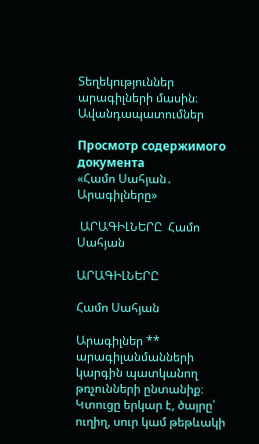Տեղեկություններ արագիլների մասին։ Ավանդապատումներ

Просмотр содержимого документа
«Համո Սահյան․ Արագիլները»

 ԱՐԱԳԻԼՆԵՐԸ  Համո Սահյան

ԱՐԱԳԻԼՆԵՐԸ

Համո Սահյան

Արագիլներ ** արագիլանմանների կարգին պատկանող թռչունների ընտանիք։  Կտուցը երկար է, ծայրը՝ ուղիղ, սուր կամ թեթևակի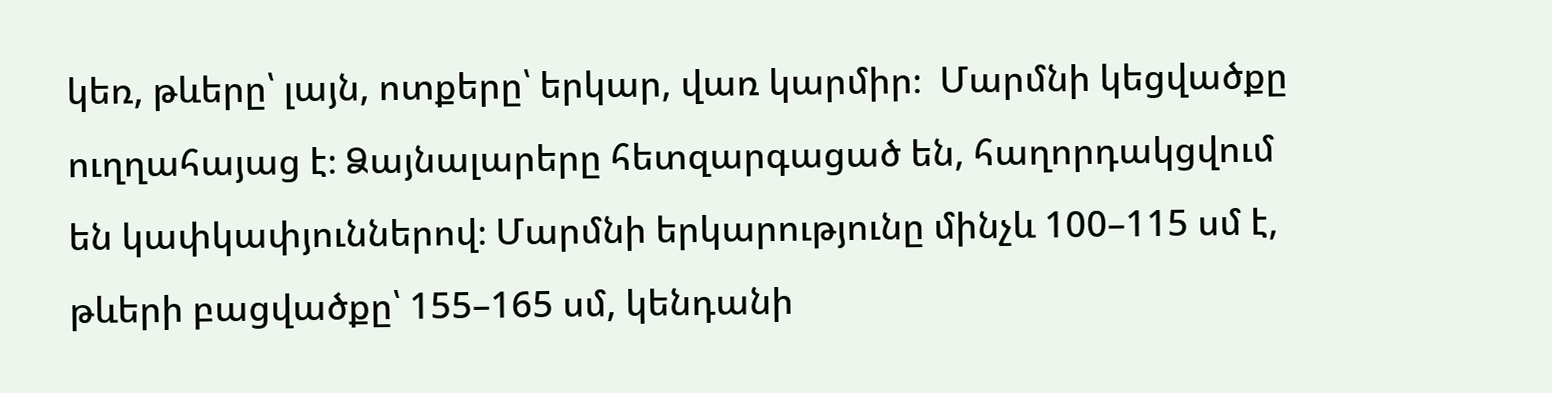կեռ, թևերը՝ լայն, ոտքերը՝ երկար, վառ կարմիր։  Մարմնի կեցվածքը ուղղահայաց է։ Ձայնալարերը հետզարգացած են, հաղորդակցվում են կափկափյուններով։ Մարմնի երկարությունը մինչև 100–115 սմ է, թևերի բացվածքը՝ 155–165 սմ, կենդանի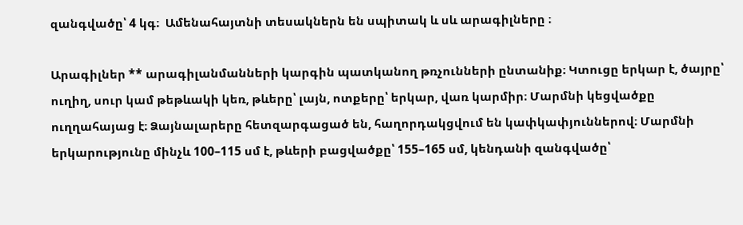զանգվածը՝ 4 կգ։  Ամենահայտնի տեսակներն են սպիտակ և սև արագիլները ։

Արագիլներ ** արագիլանմանների կարգին պատկանող թռչունների ընտանիք։ Կտուցը երկար է, ծայրը՝ ուղիղ, սուր կամ թեթևակի կեռ, թևերը՝ լայն, ոտքերը՝ երկար, վառ կարմիր։ Մարմնի կեցվածքը ուղղահայաց է։ Ձայնալարերը հետզարգացած են, հաղորդակցվում են կափկափյուններով։ Մարմնի երկարությունը մինչև 100–115 սմ է, թևերի բացվածքը՝ 155–165 սմ, կենդանի զանգվածը՝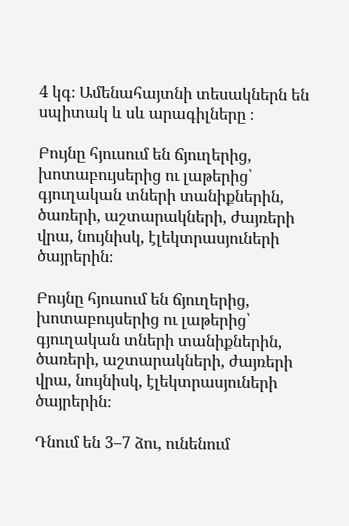4 կգ։ Ամենահայտնի տեսակներն են սպիտակ և սև արագիլները ։

Բույնը հյուսում են ճյուղերից, խոտաբույսերից ու լաթերից՝ գյուղական տների տանիքներին, ծառերի, աշտարակների, ժայռերի վրա, նույնիսկ, էլեկտրասյուների ծայրերին։

Բույնը հյուսում են ճյուղերից, խոտաբույսերից ու լաթերից՝ գյուղական տների տանիքներին, ծառերի, աշտարակների, ժայռերի վրա, նույնիսկ, էլեկտրասյուների ծայրերին։

Դնում են 3–7 ձու, ունենում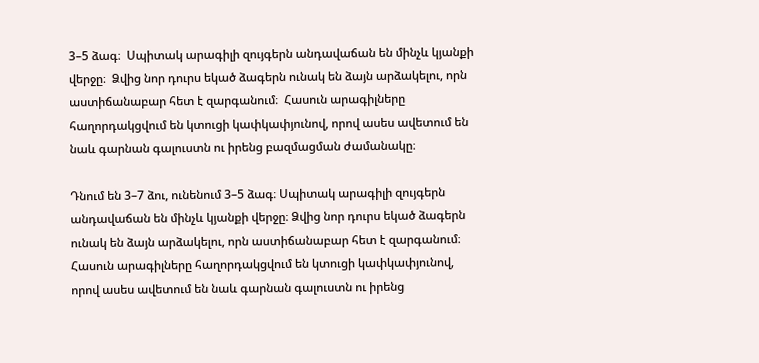3–5 ձագ։  Սպիտակ արագիլի զույգերն անդավաճան են մինչև կյանքի վերջը։  Ձվից նոր դուրս եկած ձագերն ունակ են ձայն արձակելու, որն աստիճանաբար հետ է զարգանում։  Հասուն արագիլները հաղորդակցվում են կտուցի կափկափյունով, որով ասես ավետում են նաև գարնան գալուստն ու իրենց բազմացման ժամանակը։

Դնում են 3–7 ձու, ունենում 3–5 ձագ։ Սպիտակ արագիլի զույգերն անդավաճան են մինչև կյանքի վերջը։ Ձվից նոր դուրս եկած ձագերն ունակ են ձայն արձակելու, որն աստիճանաբար հետ է զարգանում։ Հասուն արագիլները հաղորդակցվում են կտուցի կափկափյունով, որով ասես ավետում են նաև գարնան գալուստն ու իրենց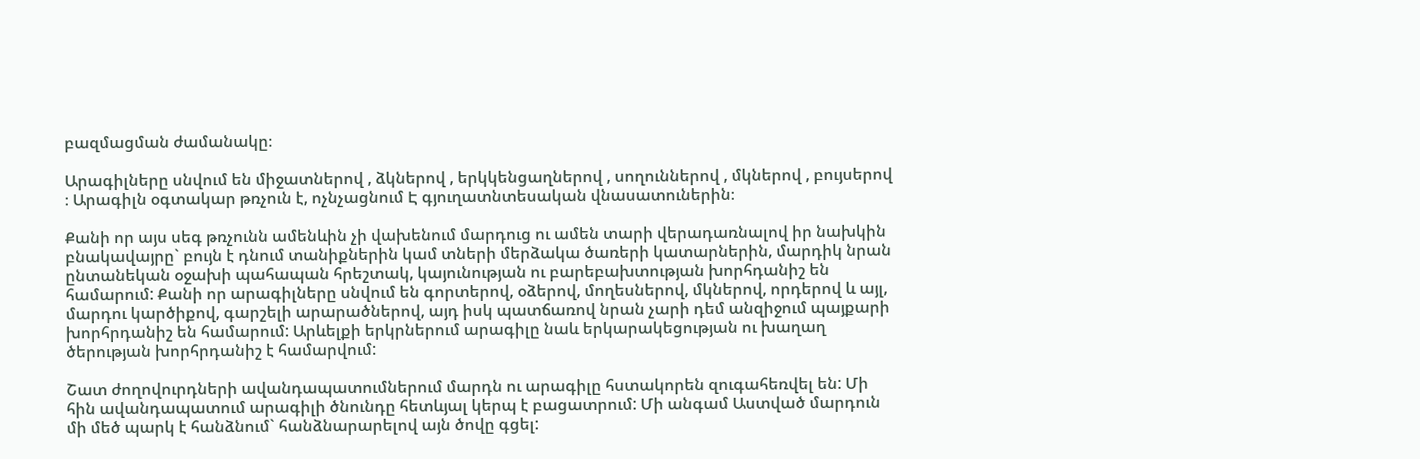բազմացման ժամանակը։

Արագիլները սնվում են միջատներով , ձկներով , երկկենցաղներով , սողուններով , մկներով , բույսերով ։ Արագիլն օգտակար թռչուն է, ոչնչացնում Է գյուղատնտեսական վնասատուներին։

Քանի որ այս սեգ թռչունն ամենևին չի վախենում մարդուց ու ամեն տարի վերադառնալով իր նախկին բնակավայրը` բույն է դնում տանիքներին կամ տների մերձակա ծառերի կատարներին, մարդիկ նրան ընտանեկան օջախի պահապան հրեշտակ, կայունության ու բարեբախտության խորհդանիշ են համարում: Քանի որ արագիլները սնվում են գորտերով, օձերով, մողեսներով, մկներով, որդերով և այլ, մարդու կարծիքով, գարշելի արարածներով, այդ իսկ պատճառով նրան չարի դեմ անզիջում պայքարի խորհրդանիշ են համարում: Արևելքի երկրներում արագիլը նաև երկարակեցության ու խաղաղ ծերության խորհրդանիշ է համարվում:

Շատ ժողովուրդների ավանդապատումներում մարդն ու արագիլը հստակորեն զուգահեռվել են: Մի հին ավանդապատում արագիլի ծնունդը հետևյալ կերպ է բացատրում: Մի անգամ Աստված մարդուն մի մեծ պարկ է հանձնում` հանձնարարելով այն ծովը գցել: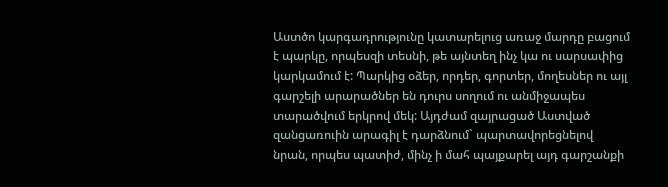Աստծո կարգադրությունը կատարելուց առաջ մարդը բացում է պարկը, որպեսզի տեսնի, թե այնտեղ ինչ կա ու սարսափից կարկամում է: Պարկից օձեր, որդեր, գորտեր, մողեսներ ու այլ գարշելի արարածներ են դուրս սողում ու անմիջապես տարածվում երկրով մեկ: Այդժամ զայրացած Աստված զանցառուին արագիլ է դարձնում` պարտավորեցնելով նրան, որպես պատիժ, մինչ ի մահ պայքարել այդ գարշանքի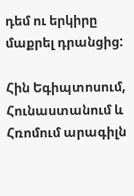դեմ ու երկիրը մաքրել դրանցից:

Հին Եգիպտոսում, Հունաստանում և Հռոմում արագիլն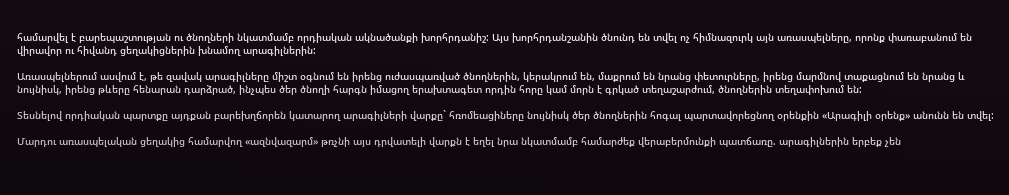համարվել է բարեպաշտության ու ծնողների նկատմամբ որդիական ակնածանքի խորհրդանիշ: Այս խորհրդանշանին ծնունդ են տվել ոչ հիմնազուրկ այն առասպելները, որոնք փառաբանում են վիրավոր ու հիվանդ ցեղակիցներին խնամող արագիլներին:

Առասպելներում ասվում է, թե զավակ արագիլները միշտ օգնում են իրենց ուժասպառված ծնողներին, կերակրում են, մաքրում են նրանց փետուրները, իրենց մարմնով տաքացնում են նրանց և նույնիսկ, իրենց թևերը հենարան դարձրած, ինչպես ծեր ծնողի հարգն իմացող երախտագետ որդին հորը կամ մորն է գրկած տեղաշարժում, ծնողներին տեղափոխում են:

Տեսնելով որդիական պարտքը այդքան բարեխղճորեն կատարող արագիլների վարքը` հռոմեացիները նույնիսկ ծեր ծնողներին հոգալ պարտավորեցնող օրենքին «Արագիլի օրենք» անունն են տվել:

Մարդու առասպելական ցեղակից համարվող «ազնվազարմ» թռչնի այս դրվատելի վարքն է եղել նրա նկատմամբ համարժեք վերաբերմունքի պատճառը. արագիլներին երբեք չեն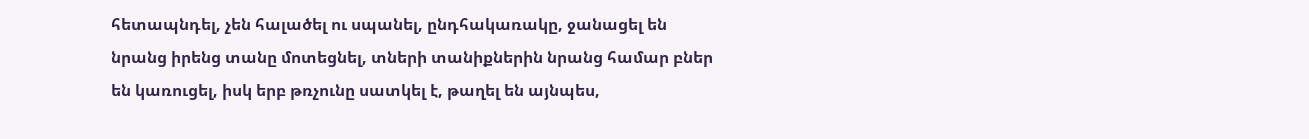հետապնդել, չեն հալածել ու սպանել, ընդհակառակը, ջանացել են նրանց իրենց տանը մոտեցնել, տների տանիքներին նրանց համար բներ են կառուցել, իսկ երբ թռչունը սատկել է, թաղել են այնպես,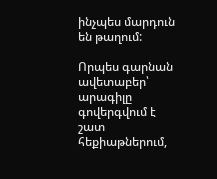ինչպես մարդուն են թաղում:

Որպես գարնան ավետաբեր՝ արագիլը գովերգվում է շատ հեքիաթներում,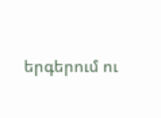երգերում ու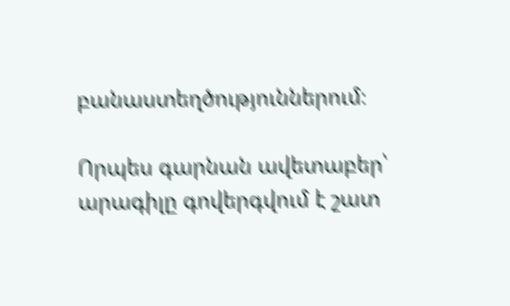բանաստեղծություններում։

Որպես գարնան ավետաբեր՝ արագիլը գովերգվում է շատ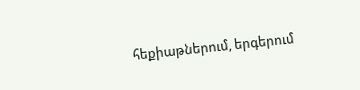հեքիաթներում, երգերում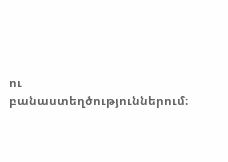ու բանաստեղծություններում։